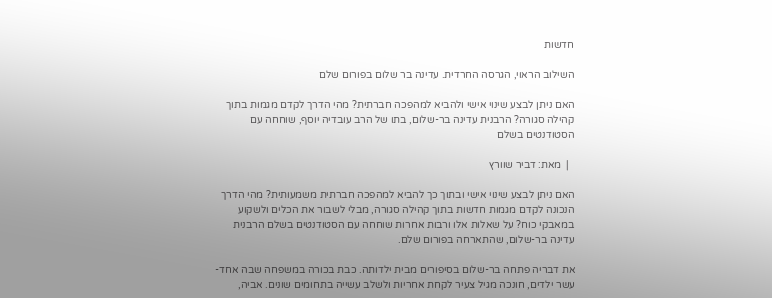חדשות

השילוב הראוי, הגרסה החרדית. עדינה בר שלום בפורום שלם

האם ניתן לבצע שינוי אישי ולהביא למהפכה חברתית? מהי הדרך לקדם מגמות בתוך קהילה סגורה? הרבנית עדינה בר-שלום, בתו של הרב עובדיה יוסף, שוחחה עם הסטודנטים בשלם

  |  מאת: דביר שוורץ

האם ניתן לבצע שינוי אישי ובתוך כך להביא למהפכה חברתית משמעותית? מהי הדרך הנכונה לקדם מגמות חדשות בתוך קהילה סגורה, מבלי לשבור את הכלים ולשקוע במאבקי כוח? על שאלות אלו ורבות אחרות שוחחה עם הסטודנטים בשלם הרבנית עדינה בר-שלום, שהתארחה בפורום שלם.

את דבריה פתחה בר-שלום בסיפורים מבית ילדותה. כבת בכורה במשפחה שבה אחד-עשר ילדים, חונכה מגיל צעיר לקחת אחריות ולשלב עשייה בתחומים שונים. אביה,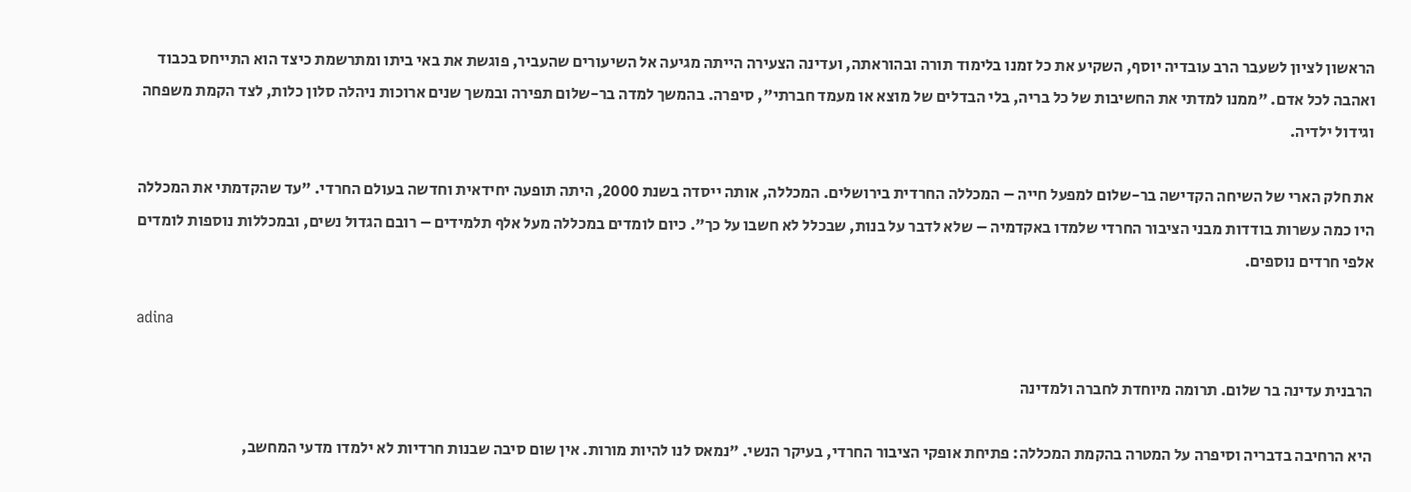הראשון לציון לשעבר הרב עובדיה יוסף, השקיע את כל זמנו בלימוד תורה ובהוראתה, ועדינה הצעירה הייתה מגיעה אל השיעורים שהעביר, פוגשת את באי ביתו ומתרשמת כיצד הוא התייחס בכבוד ואהבה לכל אדם. "ממנו למדתי את החשיבות של כל בריה, בלי הבדלים של מוצא או מעמד חברתי", סיפרה. בהמשך למדה בר-שלום תפירה ובמשך שנים ארוכות ניהלה סלון כלות, לצד הקמת משפחה וגידול ילדיה.

את חלק הארי של השיחה הקדישה בר-שלום למפעל חייה – המכללה החרדית בירושלים. המכללה, אותה ייסדה בשנת 2000, היתה תופעה יחידאית וחדשה בעולם החרדי. "עד שהקדמתי את המכללה היו כמה עשרות בודדות מבני הציבור החרדי שלמדו באקדמיה – שלא לדבר על בנות, שבכלל לא חשבו על כך". כיום לומדים במכללה מעל אלף תלמידים – רובם הגדול נשים, ובמכללות נוספות לומדים אלפי חרדים נוספים.

adina

הרבנית עדינה בר שלום. תרומה מיוחדת לחברה ולמדינה

היא הרחיבה בדבריה וסיפרה על המטרה בהקמת המכללה: פתיחת אופקי הציבור החרדי, בעיקר הנשי. "נמאס לנו להיות מורות. אין שום סיבה שבנות חרדיות לא ילמדו מדעי המחשב,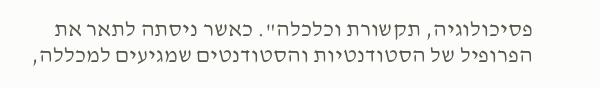פסיכולוגיה, תקשורת וכלכלה". כאשר ניסתה לתאר את הפרופיל של הסטודנטיות והסטודנטים שמגיעים למכללה,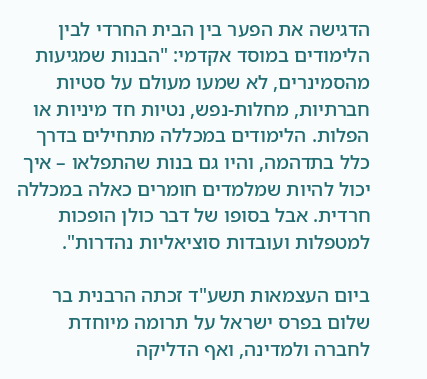הדגישה את הפער בין הבית החרדי לבין הלימודים במוסד אקדמי: "הבנות שמגיעות מהסמינרים, לא שמעו מעולם על סטיות חברתיות, מחלות-נפש, נטיות חד מיניות או הפלות. הלימודים במכללה מתחילים בדרך כלל בתדהמה, והיו גם בנות שהתפלאו – איך יכול להיות שמלמדים חומרים כאלה במכללה חרדית. אבל בסופו של דבר כולן הופכות למטפלות ועובדות סוציאליות נהדרות".

ביום העצמאות תשע"ד זכתה הרבנית בר שלום בפרס ישראל על תרומה מיוחדת לחברה ולמדינה, ואף הדליקה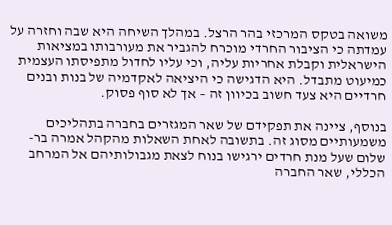משואה בטקס המרכזי בהר הרצל. במהלך השיחה היא שבה וחזרה על עמדתה כי הציבור החרדי מוכרח להגביר את מעורבותו במציאות הישראלית וקבלת אחריות עליה, וכי עליו לחדול מתפיסתו העצמית כמיעוט מתבדל. היא הדגישה כי היציאה לאקדמיה של בנות ובנים חרדיים היא צעד חשוב בכיוון זה – אך לא סוף פסוק.

בנוסף, ציינה את תפקידם של שאר המגזרים בחברה בתהליכים משמעותיים מסוג זה. בתשובה לאחת השאלות מהקהל אמרה בר-שלום שעל מנת חרדים ירגישו בנוח לצאת מגבולותיהם אל המרחב הכללי, שאר החברה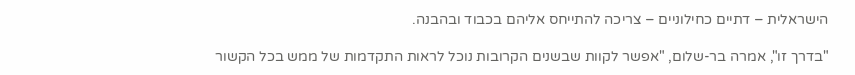הישראלית – דתיים כחילוניים – צריכה להתייחס אליהם בכבוד ובהבנה.

"בדרך זו", אמרה בר-שלום, "אפשר לקוות שבשנים הקרובות נוכל לראות התקדמות של ממש בכל הקשור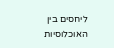ליחסים בין האוכלוסיות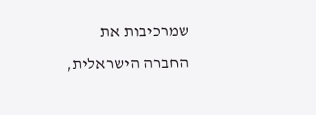שמרכיבות את החברה הישראלית,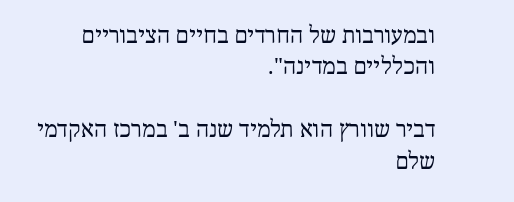ובמעורבות של החרדים בחיים הציבוריים והכלליים במדינה".

דביר שוורץ הוא תלמיד שנה ב' במרכז האקדמי שלם